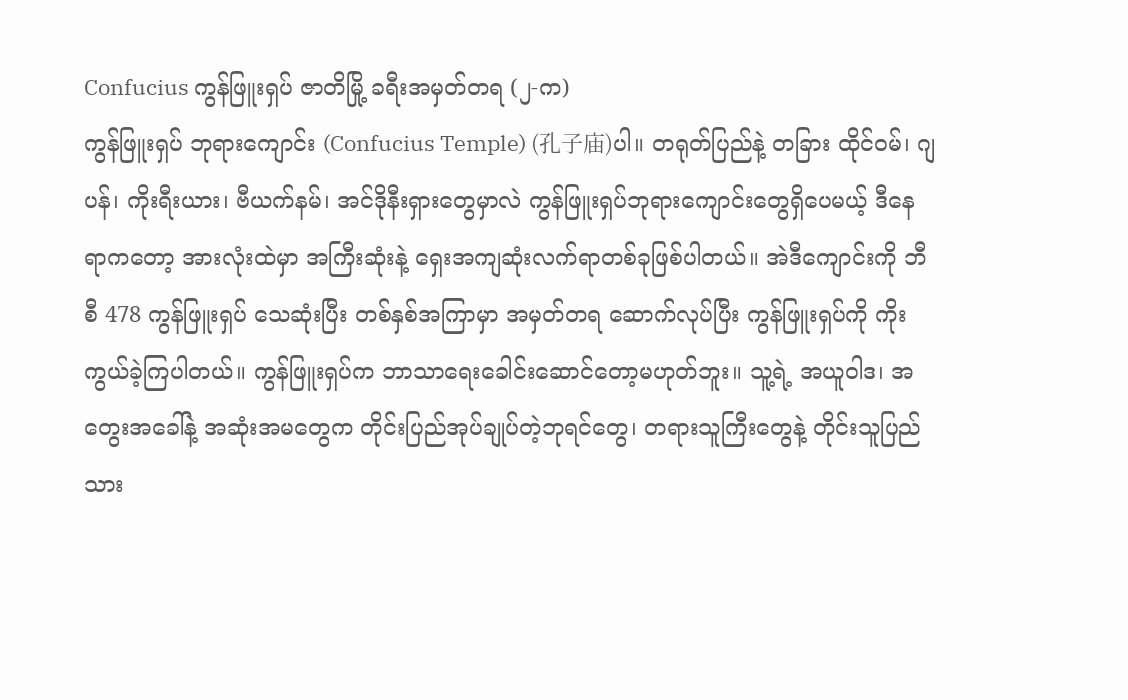Confucius ကွန်ဖြူးရှပ် ဇာတိမြို့ ခရီးအမှတ်တရ (၂-က)
ကွန်ဖြူးရှပ် ဘုရားကျောင်း (Confucius Temple) (孔子庙)ပါ။ တရုတ်ပြည်နဲ့ တခြား ထိုင်ဝမ်၊ ဂျပန်၊ ကိုးရီးယား၊ ဗီယက်နမ်၊ အင်ဒိုနီးရှားတွေမှာလဲ ကွန်ဖြူးရှပ်ဘုရားကျောင်းတွေရှိပေမယ့် ဒီနေရာကတော့ အားလုံးထဲမှာ အကြီးဆုံးနဲ့ ရှေးအကျဆုံးလက်ရာတစ်ခုဖြစ်ပါတယ်။ အဲဒီကျောင်းကို ဘီစီ 478 ကွန်ဖြူးရှပ် သေဆုံးပြီး တစ်နှစ်အကြာမှာ အမှတ်တရ ဆောက်လုပ်ပြီး ကွန်ဖြူးရှပ်ကို ကိုးကွယ်ခဲ့ကြပါတယ်။ ကွန်ဖြူးရှပ်က ဘာသာရေးခေါင်းဆောင်တော့မဟုတ်ဘူး။ သူ့ရဲ့ အယူဝါဒ၊ အတွေးအခေါ်နဲ့ အဆုံးအမတွေက တိုင်းပြည်အုပ်ချုပ်တဲ့ဘုရင်တွေ၊ တရားသူကြီးတွေနဲ့ တိုင်းသူပြည်သား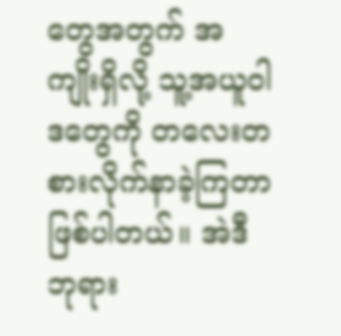တွေအတွက် အကျိုးရှိလို့ သူ့အယူဝါဒတွေကို တလေးတစားလိုက်နာခဲ့ကြတာဖြစ်ပါတယ်။ အဲဒီဘုရား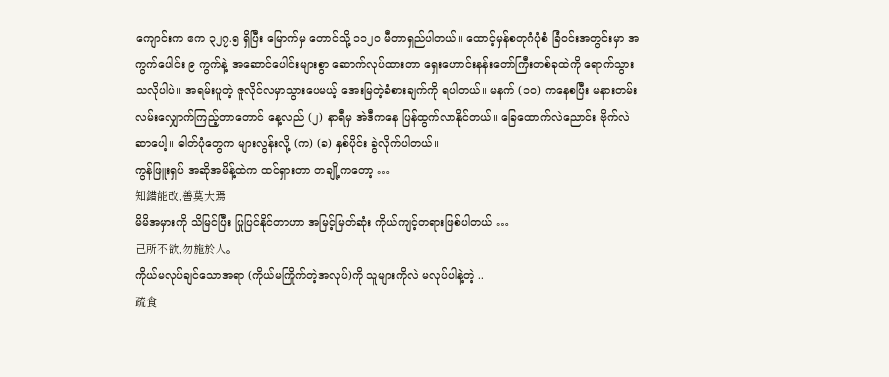ကျောင်းက ဧက ၃၂၇.၅ ရှိပြီး မြောက်မှ တောင်သို့ ၁၁၂ဝ မီတာရှည်ပါတယ်။ ထောင့်မှန်စတုဂံပုံစံ ခြံဝင်းအတွင်းမှာ အကွက်ပေါင်း ၉ ကွက်နဲ့ အဆောင်ပေါင်းများစွာ ဆောက်လုပ်ထားတာ ရှေးဟောင်းနန်းတော်ကြီးတစ်ခုထဲကို ရောက်သွားသလိုပါပဲ။ အရမ်းပူတဲ့ ဇူလိုင်လမှာသွားပေမယ့် အေးမြတဲ့ခံစားချက်ကို ရပါတယ်။ မနက် (၁၀) ကနေစပြီး မနားတမ်းလမ်းလျှောက်ကြည့်တာတောင် နေ့လည် (၂) နာရီမှ အဲဒီကနေ ပြန်ထွက်လာနိုင်တယ်။ ခြေထောက်လဲညောင်း ဗိုက်လဲဆာပေါ့။ ဓါတ်ပုံတွေက များလွန်းလို့ (က) (ခ) နှစ်ပိုင်း ခွဲလိုက်ပါတယ်။
ကွန်ဖြူးရှပ် အဆိုအမိန့်ထဲက ထင်ရှားတာ တချို့ကတော့ …
知錯能改,善莫大焉
မိမိအမှားကို သိမြင်ပြီး ပြုပြင်နိုင်တာဟာ အမြင့်မြတ်ဆုံး ကိုယ်ကျင့်တရားဖြစ်ပါတယ် …
己所不欲,勿施於人。
ကိုယ်မလုပ်ချင်သောအရာ (ကိုယ်မကြိုက်တဲ့အလုပ်)ကို သူများကိုလဲ မလုပ်ပါနဲ့တဲ့ ..
疏食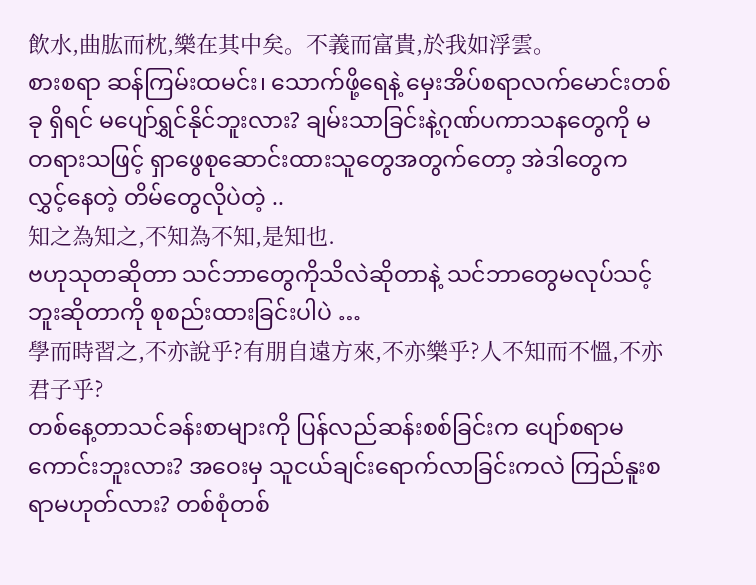飲水,曲肱而枕,樂在其中矣。不義而富貴,於我如浮雲。
စားစရာ ဆန်ကြမ်းထမင်း၊ သောက်ဖို့ရေနဲ့ မှေးအိပ်စရာလက်မောင်းတစ်ခု ရှိရင် မပျော်ရွှင်နိုင်ဘူးလား? ချမ်းသာခြင်းနဲ့ဂုဏ်ပကာသနတွေကို မတရားသဖြင့် ရှာဖွေစုဆောင်းထားသူတွေအတွက်တော့ အဲဒါတွေက လွှင့်နေတဲ့ တိမ်တွေလိုပဲတဲ့ ..
知之為知之,不知為不知,是知也.
ဗဟုသုတဆိုတာ သင်ဘာတွေကိုသိလဲဆိုတာနဲ့ သင်ဘာတွေမလုပ်သင့်ဘူးဆိုတာကို စုစည်းထားခြင်းပါပဲ …
學而時習之,不亦說乎?有朋自遠方來,不亦樂乎?人不知而不慍,不亦君子乎?
တစ်နေ့တာသင်ခန်းစာများကို ပြန်လည်ဆန်းစစ်ခြင်းက ပျော်စရာမကောင်းဘူးလား? အဝေးမှ သူငယ်ချင်းရောက်လာခြင်းကလဲ ကြည်နူးစရာမဟုတ်လား? တစ်စုံတစ်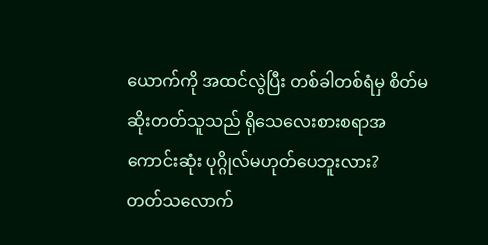ယောက်ကို အထင်လွဲပြီး တစ်ခါတစ်ရံမှ စိတ်မဆိုးတတ်သူသည် ရိုသေလေးစားစရာအကောင်းဆုံး ပုဂ္ဂိုလ်မဟုတ်ပေဘူးလား?
တတ်သလောက်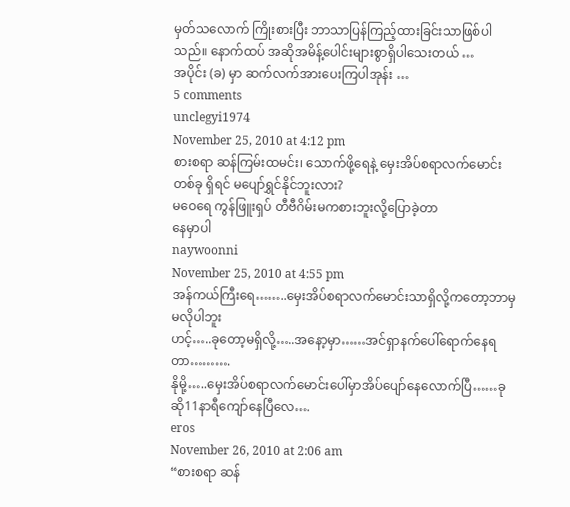မှတ်သလောက် ကြိုးစားပြီး ဘာသာပြန်ကြည့်ထားခြင်းသာဖြစ်ပါသည်။ နောက်ထပ် အဆိုအမိန့်ပေါင်းများစွာရှိပါသေးတယ် …
အပိုင်း (ခ) မှာ ဆက်လက်အားပေးကြပါအုန်း …
5 comments
unclegyi1974
November 25, 2010 at 4:12 pm
စားစရာ ဆန်ကြမ်းထမင်း၊ သောက်ဖို့ရေနဲ့ မှေးအိပ်စရာလက်မောင်းတစ်ခု ရှိရင် မပျော်ရွှင်နိုင်ဘူးလား?
မဝေရေ ကွန်ဖြူးရှပ် တီဗီဂိမ်းမကစားဘူးလို့ပြောခဲ့တာ
နေမှာပါ
naywoonni
November 25, 2010 at 4:55 pm
အန်ကယ်ကြီးရေ……..မှေးအိပ်စရာလက်မောင်းသာရှိလို့ကတော့ဘာမှမလိုပါဘူး
ဟင့်…..ခုတော့မရှိလို့…..အနော့မှာ……အင်ရှာနက်ပေါ်ရောက်နေရတာ……….
နိုမို့…..မှေးအိပ်စရာလက်မောင်းပေါ်မှာအိပ်ပျော်နေလောက်ပြီ……ခုဆို11နာရီကျော်နေပြီလေ….
eros
November 26, 2010 at 2:06 am
“စားစရာ ဆန်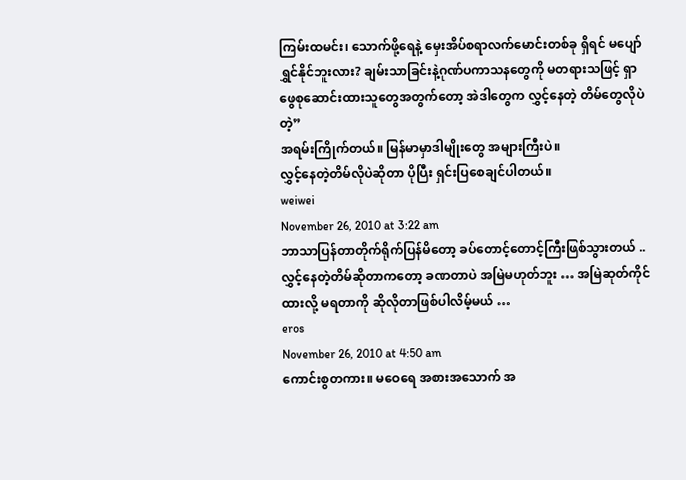ကြမ်းထမင်း၊ သောက်ဖို့ရေနဲ့ မှေးအိပ်စရာလက်မောင်းတစ်ခု ရှိရင် မပျော်ရွှင်နိုင်ဘူးလား? ချမ်းသာခြင်းနဲ့ဂုဏ်ပကာသနတွေကို မတရားသဖြင့် ရှာဖွေစုဆောင်းထားသူတွေအတွက်တော့ အဲဒါတွေက လွှင့်နေတဲ့ တိမ်တွေလိုပဲတဲ့”
အရမ်းကြိုက်တယ်။ မြန်မာမှာဒါမျိုးတွေ အများကြီးပဲ။
လွှင့်နေတဲ့တိမ်လိုပဲဆိုတာ ပိုပြီး ရှင်းပြစေချင်ပါတယ်။
weiwei
November 26, 2010 at 3:22 am
ဘာသာပြန်တာတိုက်ရိုက်ပြန်မိတော့ ခပ်တောင့်တောင့်ကြီးဖြစ်သွားတယ် ..
လွှင့်နေတဲ့တိမ်ဆိုတာကတော့ ခဏတာပဲ အမြဲမဟုတ်ဘူး … အမြဲဆုတ်ကိုင်ထားလို့ မရတာကို ဆိုလိုတာဖြစ်ပါလိမ့်မယ် …
eros
November 26, 2010 at 4:50 am
ကောင်းစွတကား။ မဝေရေ အစားအသောက် အ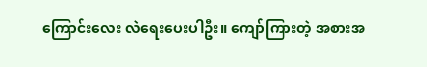ကြောင်းလေး လဲရေးပေးပါဦး။ ကျော်ကြားတဲ့ အစားအ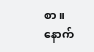စာ။ နောက်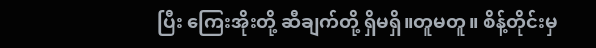ပြီး ကြေးအိုးတို့ ဆီချက်တို့ ရှိမရှိ။တူမတူ။ စိန့်တိုင်းမှ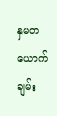နှမတယောက် ချမ်း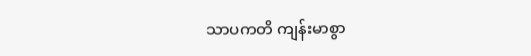သာပကတိ ကျန်းမာစွာ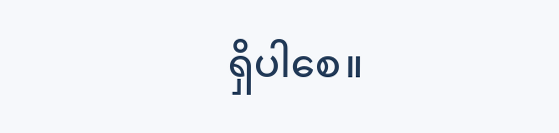ရှိပါစေ။